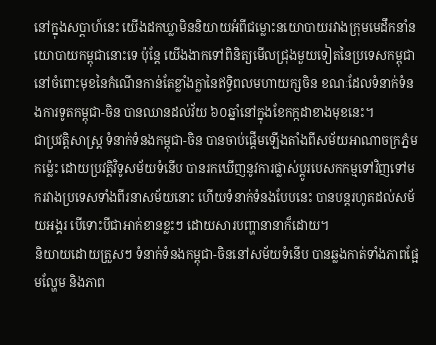នៅក្នុងសប្ដាហ៍នេះ យើងដកឃ្លាមិននិយាយអំពីជម្លោះនយោបាយរវាងក្រុមមេដឹកនាំនយោបាយកម្ពុជានោះទេ ប៉ុន្តែ យើងងាកទៅពិនិត្យមើលជ្រុងមួយទៀតនៃប្រទេសកម្ពុជា នៅចំពោះមុខនៃកំណើនកាន់តែខ្លាំងក្លានៃឥទ្ធិពលមហាយក្សចិន ខណៈដែលទំនាក់ទំនងការទូតកម្ពុជា-ចិន បានឈានដល់វ័យ ៦០ឆ្នាំនៅក្នុងខែកក្កដាខាងមុខនេះ។
ជាប្រវត្តិសាស្ត្រ ទំនាក់ទំនងកម្ពុជា-ចិន បានចាប់ផ្ដើមឡើងតាំងពីសម័យអាណាចក្រភ្នំមកម៉្លេះ ដោយប្រវត្តិវិទូសម័យទំនើប បានរកឃើញនូវការផ្លាស់ប្ដូរបេសកកម្មទៅវិញទៅមករវាងប្រទេសទាំងពីរនាសម័យនោះ ហើយទំនាក់ទំនងបែបនេះ បានបន្តរហូតដល់សម័យអង្គរ បើទោះបីជាអាក់ខានខ្លះៗ ដោយសារបញ្ហានានាក៏ដោយ។
និយាយដោយត្រួសៗ ទំនាក់ទំនងកម្ពុជា-ចិននៅសម័យទំនើប បានឆ្លងកាត់ទាំងភាពផ្អែមល្ហែម និងភាព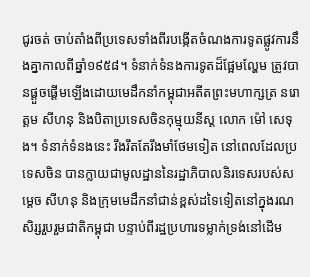ជូរចត់ ចាប់តាំងពីប្រទេសទាំងពីរបង្កើតចំណងការទូតផ្លូវការនឹងគ្នាកាលពីឆ្នាំ១៩៥៨។ ទំនាក់ទំនងការទូតដ៏ផ្អែមល្ហែម ត្រូវបានផ្ដួចផ្ដើមឡើងដោយមេដឹកនាំកម្ពុជាអតីតព្រះមហាក្សត្រ នរោត្ដម សីហនុ និងបិតាប្រទេសចិនកុម្មុយនីស្ត លោក ម៉ៅ សេទុង។ ទំនាក់ទំនងនេះ រឹងរឹតតែរឹងមាំថែមទៀត នៅពេលដែលប្រទេសចិន បានក្លាយជាមូលដ្ឋាននៃរដ្ឋាភិបាលនិរទេសរបស់សម្ដេច សីហនុ និងក្រុមមេដឹកនាំជាន់ខ្ពស់ដទៃទៀតនៅក្នុងរណសិរ្សរួបរួមជាតិកម្ពុជា បន្ទាប់ពីរដ្ឋប្រហារទម្លាក់ទ្រង់នៅដើម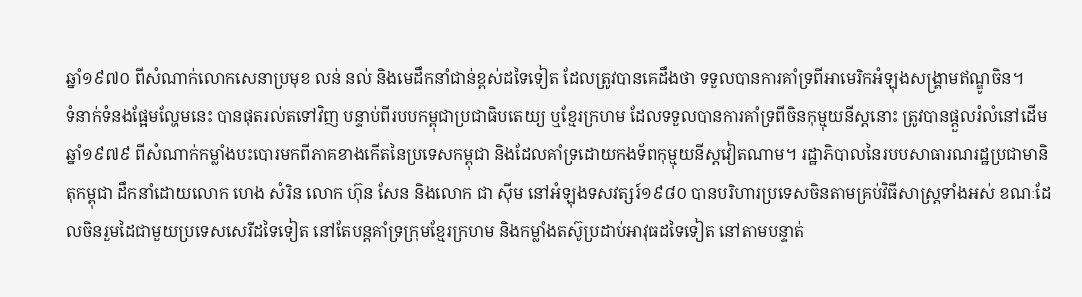ឆ្នាំ១៩៧០ ពីសំណាក់លោកសេនាប្រមុខ លន់ នល់ និងមេដឹកនាំជាន់ខ្ពស់ដទៃទៀត ដែលត្រូវបានគេដឹងថា ទទួលបានការគាំទ្រពីអាមេរិកអំឡុងសង្គ្រាមឥណ្ឌូចិន។
ទំនាក់ទំនងផ្អែមល្ហែមនេះ បានផុតរល់តទៅវិញ បន្ទាប់ពីរបបកម្ពុជាប្រជាធិបតេយ្យ ឬខ្មែរក្រហម ដែលទទួលបានការគាំទ្រពីចិនកុម្មុយនីស្តនោះ ត្រូវបានផ្ដួលរំលំនៅដើមឆ្នាំ១៩៧៩ ពីសំណាក់កម្លាំងបះបោរមកពីភាគខាងកើតនៃប្រទេសកម្ពុជា និងដែលគាំទ្រដោយកងទ័ពកុម្មុយនីស្តវៀតណាម។ រដ្ឋាភិបាលនៃរបបសាធារណរដ្ឋប្រជាមានិតុកម្ពុជា ដឹកនាំដោយលោក ហេង សំរិន លោក ហ៊ុន សែន និងលោក ជា ស៊ីម នៅអំឡុងទសវត្សរ៍១៩៨០ បានបរិហារប្រទេសចិនតាមគ្រប់វិធីសាស្ត្រទាំងអស់ ខណៈដែលចិនរួមដៃជាមួយប្រទេសសេរីដទៃទៀត នៅតែបន្តគាំទ្រក្រុមខ្មែរក្រហម និងកម្លាំងតស៊ូប្រដាប់អាវុធដទៃទៀត នៅតាមបន្ទាត់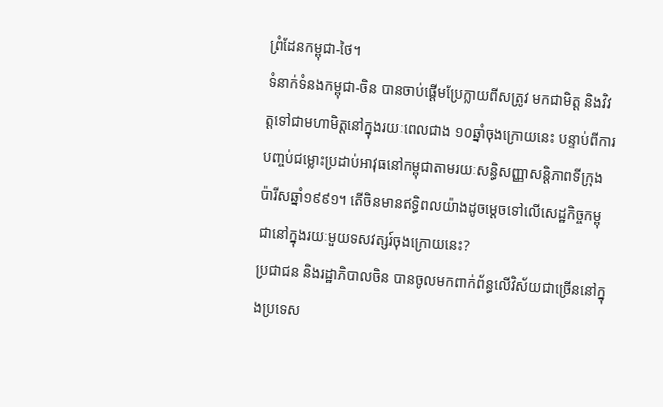ព្រំដែនកម្ពុជា-ថៃ។
ទំនាក់ទំនងកម្ពុជា-ចិន បានចាប់ផ្ដើមប្រែក្លាយពីសត្រូវ មកជាមិត្ត និងវិវត្តទៅជាមហាមិត្តនៅក្នុងរយៈពេលជាង ១០ឆ្នាំចុងក្រោយនេះ បន្ទាប់ពីការបញ្ចប់ជម្លោះប្រដាប់អាវុធនៅកម្ពុជាតាមរយៈសន្ធិសញ្ញាសន្តិភាពទីក្រុងប៉ារីសឆ្នាំ១៩៩១។ តើចិនមានឥទ្ធិពលយ៉ាងដូចម្ដេចទៅលើសេដ្ឋកិច្ចកម្ពុជានៅក្នុងរយៈមួយទសវត្សរ៍ចុងក្រោយនេះ?
ប្រជាជន និងរដ្ឋាភិបាលចិន បានចូលមកពាក់ព័ន្ធលើវិស័យជាច្រើននៅក្នុងប្រទេស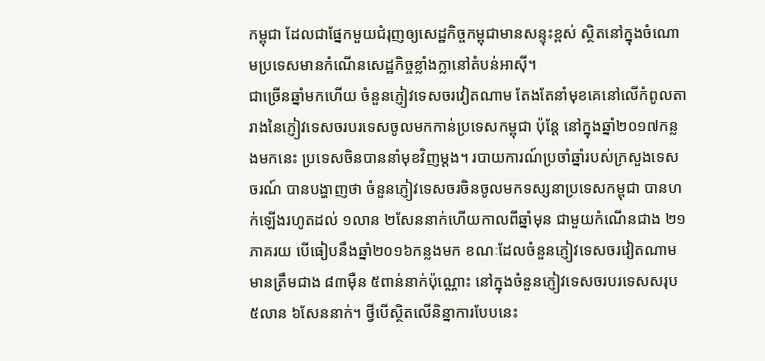កម្ពុជា ដែលជាផ្នែកមួយជំរុញឲ្យសេដ្ឋកិច្ចកម្ពុជាមានសន្ទុះខ្ពស់ ស្ថិតនៅក្នុងចំណោមប្រទេសមានកំណើនសេដ្ឋកិច្ចខ្លាំងក្លានៅតំបន់អាស៊ី។
ជាច្រើនឆ្នាំមកហើយ ចំនួនភ្ញៀវទេសចរវៀតណាម តែងតែនាំមុខគេនៅលើកំពូលតារាងនៃភ្ញៀវទេសចរបរទេសចូលមកកាន់ប្រទេសកម្ពុជា ប៉ុន្តែ នៅក្នុងឆ្នាំ២០១៧កន្លងមកនេះ ប្រទេសចិនបាននាំមុខវិញម្ដង។ របាយការណ៍ប្រចាំឆ្នាំរបស់ក្រសួងទេសចរណ៍ បានបង្ហាញថា ចំនួនភ្ញៀវទេសចរចិនចូលមកទស្សនាប្រទេសកម្ពុជា បានហក់ឡើងរហូតដល់ ១លាន ២សែននាក់ហើយកាលពីឆ្នាំមុន ជាមួយកំណើនជាង ២១ភាគរយ បើធៀបនឹងឆ្នាំ២០១៦កន្លងមក ខណៈដែលចំនួនភ្ញៀវទេសចរវៀតណាម មានត្រឹមជាង ៨៣ម៉ឺន ៥ពាន់នាក់ប៉ុណ្ណោះ នៅក្នុងចំនួនភ្ញៀវទេសចរបរទេសសរុប ៥លាន ៦សែននាក់។ ថ្វីបើស្ថិតលើនិន្នាការបែបនេះ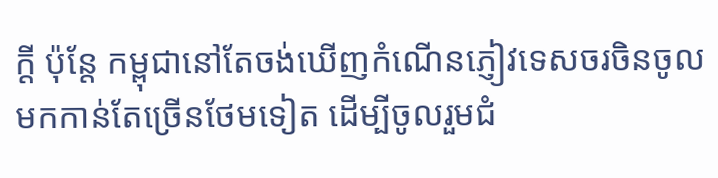ក្ដី ប៉ុន្តែ កម្ពុជានៅតែចង់ឃើញកំណើនភ្ញៀវទេសចរចិនចូលមកកាន់តែច្រើនថែមទៀត ដើម្បីចូលរួមជំ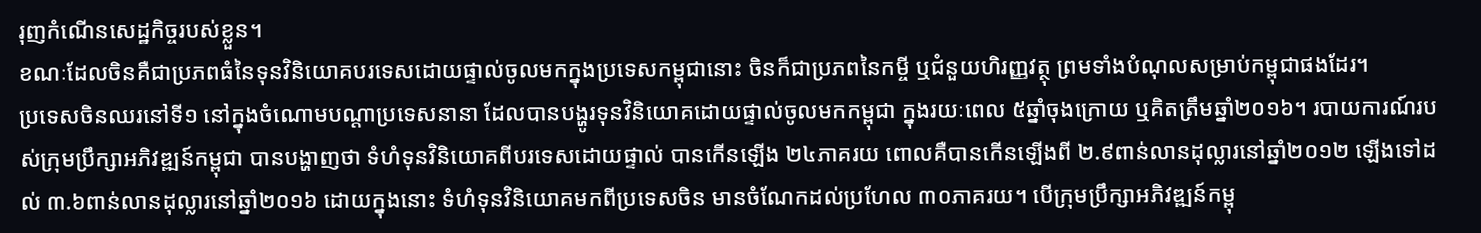រុញកំណើនសេដ្ឋកិច្ចរបស់ខ្លួន។
ខណៈដែលចិនគឺជាប្រភពធំនៃទុនវិនិយោគបរទេសដោយផ្ទាល់ចូលមកក្នុងប្រទេសកម្ពុជានោះ ចិនក៏ជាប្រភពនៃកម្ចី ឬជំនួយហិរញ្ញវត្ថុ ព្រមទាំងបំណុលសម្រាប់កម្ពុជាផងដែរ។
ប្រទេសចិនឈរនៅទី១ នៅក្នុងចំណោមបណ្ដាប្រទេសនានា ដែលបានបង្ហូរទុនវិនិយោគដោយផ្ទាល់ចូលមកកម្ពុជា ក្នុងរយៈពេល ៥ឆ្នាំចុងក្រោយ ឬគិតត្រឹមឆ្នាំ២០១៦។ របាយការណ៍របស់ក្រុមប្រឹក្សាអភិវឌ្ឍន៍កម្ពុជា បានបង្ហាញថា ទំហំទុនវិនិយោគពីបរទេសដោយផ្ទាល់ បានកើនឡើង ២៤ភាគរយ ពោលគឺបានកើនឡើងពី ២.៩ពាន់លានដុល្លារនៅឆ្នាំ២០១២ ឡើងទៅដល់ ៣.៦ពាន់លានដុល្លារនៅឆ្នាំ២០១៦ ដោយក្នុងនោះ ទំហំទុនវិនិយោគមកពីប្រទេសចិន មានចំណែកដល់ប្រហែល ៣០ភាគរយ។ បើក្រុមប្រឹក្សាអភិវឌ្ឍន៍កម្ពុ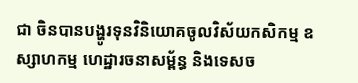ជា ចិនបានបង្ហូរទុនវិនិយោគចូលវិស័យកសិកម្ម ឧស្សាហកម្ម ហេដ្ឋារចនាសម្ព័ន្ធ និងទេសច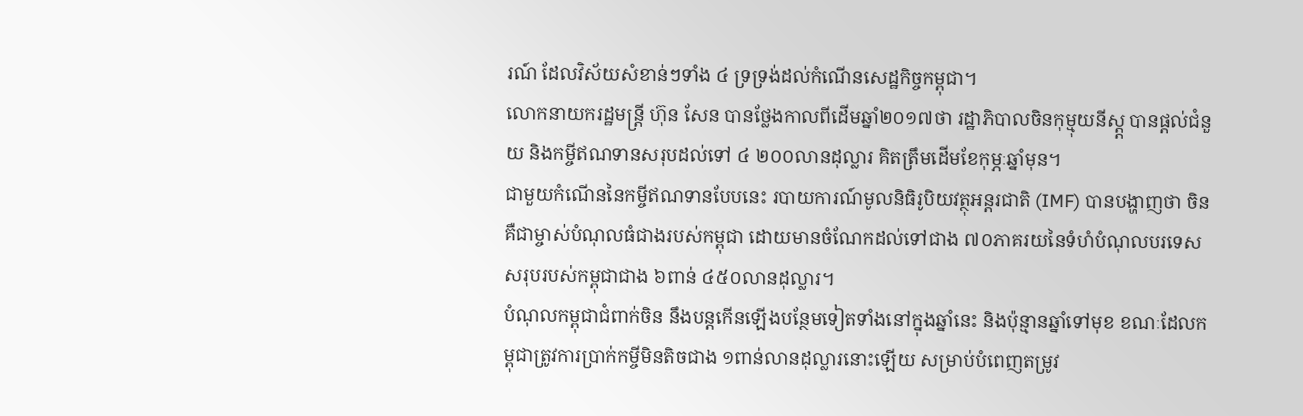រណ៍ ដែលវិស័យសំខាន់ៗទាំង ៤ ទ្រទ្រង់ដល់កំណើនសេដ្ឋកិច្ចកម្ពុជា។
លោកនាយករដ្ឋមន្ត្រី ហ៊ុន សែន បានថ្លែងកាលពីដើមឆ្នាំ២០១៧ថា រដ្ឋាភិបាលចិនកុម្មុយនីស្ត្ត បានផ្ដល់ជំនួយ និងកម្ចីឥណទានសរុបដល់ទៅ ៤ ២០០លានដុល្លារ គិតត្រឹមដើមខែកុម្ភៈឆ្នាំមុន។
ជាមួយកំណើននៃកម្ចីឥណទានបែបនេះ របាយការណ៍មូលនិធិរូបិយវត្ថុអន្តរជាតិ (IMF) បានបង្ហាញថា ចិនគឺជាម្ចាស់បំណុលធំជាងរបស់កម្ពុជា ដោយមានចំណែកដល់ទៅជាង ៧០ភាគរយនៃទំហំបំណុលបរទេសសរុបរបស់កម្ពុជាជាង ៦ពាន់ ៤៥០លានដុល្លារ។
បំណុលកម្ពុជាជំពាក់ចិន នឹងបន្តកើនឡើងបន្ថែមទៀតទាំងនៅក្នុងឆ្នាំនេះ និងប៉ុន្មានឆ្នាំទៅមុខ ខណៈដែលកម្ពុជាត្រូវការប្រាក់កម្ចីមិនតិចជាង ១ពាន់លានដុល្លារនោះឡើយ សម្រាប់បំពេញតម្រូវ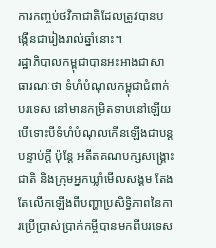ការកញ្ចប់ថវិកាជាតិដែលត្រូវបានបង្កើនជារៀងរាល់ឆ្នាំនោះ។
រដ្ឋាភិបាលកម្ពុជាបានអះអាងជាសាធារណៈថា ទំហំបំណុលកម្ពុជាជំពាក់បរទេស នៅមានកម្រិតទាបនៅឡើយ បើទោះបីទំហំបំណុលកើនឡើងជាបន្តបន្ទាប់ក្ដី ប៉ុន្តែ អតីតគណបក្សសង្គ្រោះជាតិ និងក្រុមអ្នកឃ្លាំមើលសង្គម តែងតែលើកឡើងពីបញ្ហាប្រសិទ្ធិភាពនៃការប្រើប្រាស់ប្រាក់កម្ចីបានមកពីបរទេស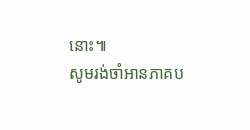នោះ៕
សូមរង់ចាំអានភាគប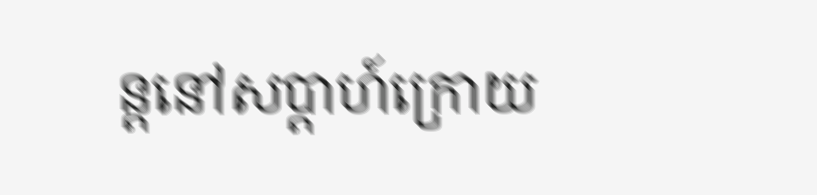ន្តនៅសប្តាហ៍ក្រោយ